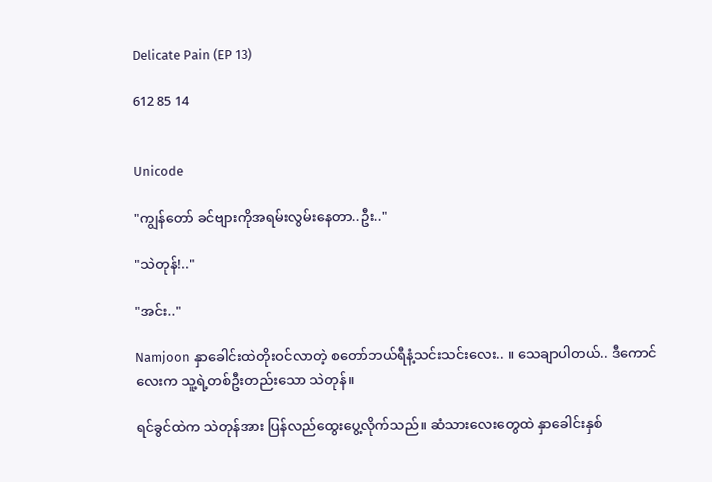Delicate Pain (EP 13)

612 85 14


Unicode

"ကျွန်တော် ခင်ဗျားကိုအရမ်းလွမ်းနေတာ..ဦး.."

"သဲတုန်!.."

"အင်း.."

Namjoon နှာခေါင်းထဲတိုးဝင်လာတဲ့ စတော်ဘယ်ရီနံ့သင်းသင်းလေး.. ။ သေချာပါတယ်.. ဒီကောင်လေးက သူ့ရဲ့တစ်ဦးတည်းသော သဲတုန်။

ရင်ခွင်ထဲက သဲတုန်အား ပြန်လည်ထွေးပွေ့လိုက်သည်။ ဆံသားလေးတွေထဲ နှာခေါင်းနှစ်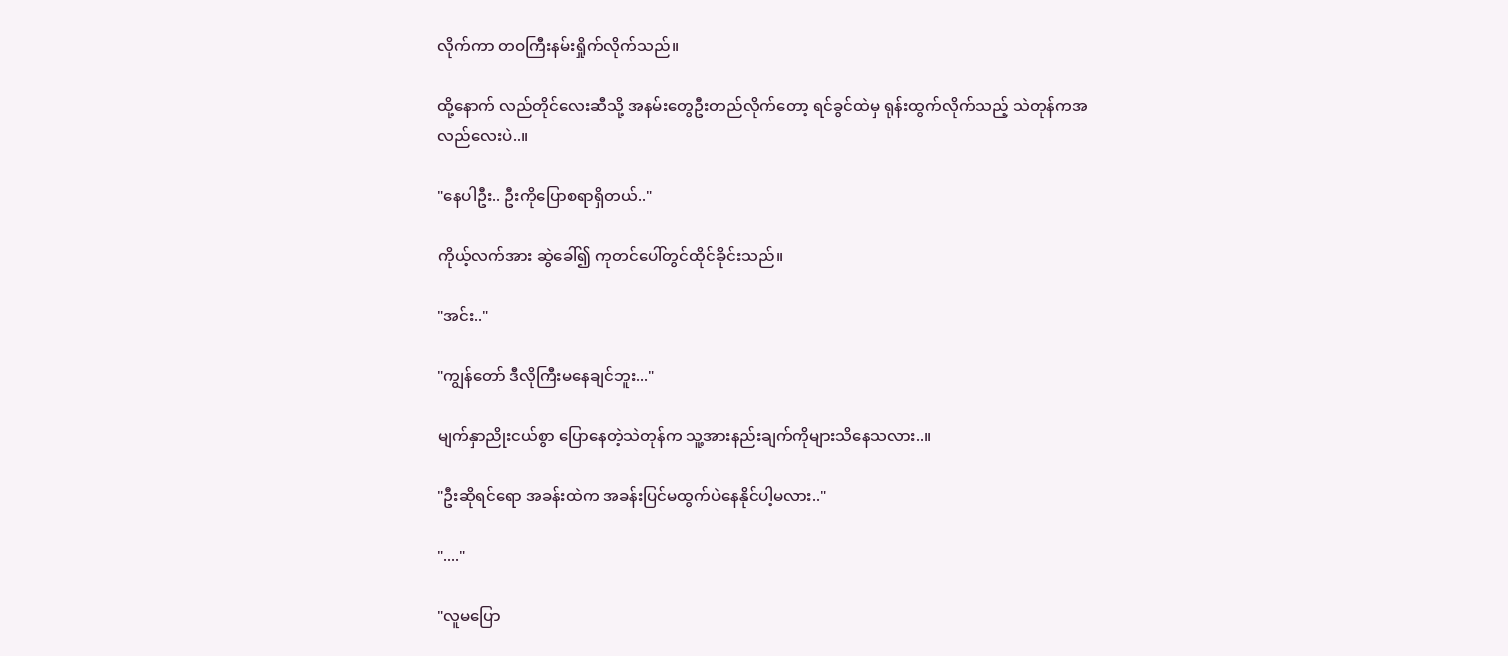လိုက်ကာ တဝကြီးနမ်းရှိုက်လိုက်သည်။

ထို့နောက် လည်တိုင်လေးဆီသို့ အနမ်းတွေဦးတည်လိုက်တော့ ရင်ခွင်ထဲမှ ရုန်းထွက်လိုက်သည့် သဲတုန်ကအလည်လေးပဲ..။

"နေပါဦး.. ဦးကိုပြောစရာရှိတယ်.."

ကိုယ့်လက်အား ဆွဲခေါ်၍ ကုတင်ပေါ်တွင်ထိုင်ခိုင်းသည်။

"အင်း.."

"ကျွန်တော် ဒီလိုကြီးမနေချင်ဘူး..."

မျက်နှာညိုးငယ်စွာ ပြောနေတဲ့သဲတုန်က သူ့အားနည်းချက်ကိုများသိနေသလား..။

"ဦးဆိုရင်ရော အခန်းထဲက အခန်းပြင်မထွက်ပဲနေနိုင်ပါ့မလား.."

"...."

"လူမပြော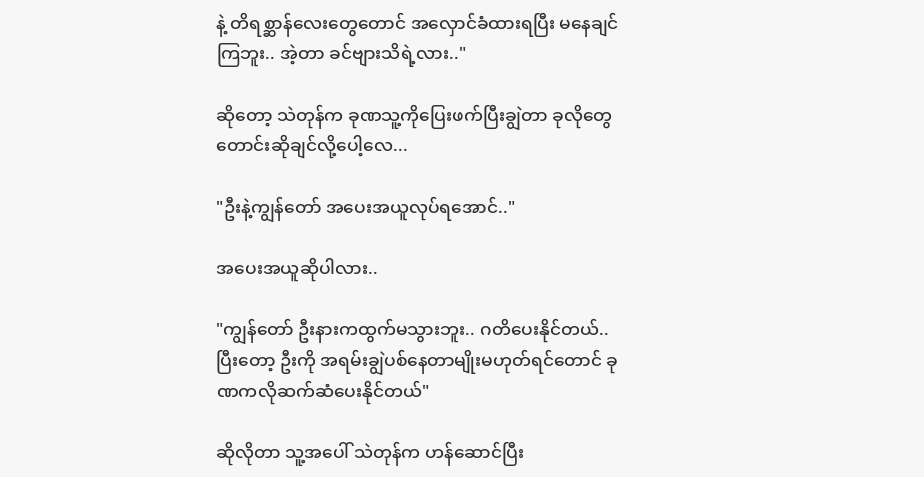နဲ့ တိရစ္ဆာန်လေးတွေတောင် အလှောင်ခံထားရပြီး မနေချင်ကြဘူး.. အဲ့တာ ခင်ဗျားသိရဲ့လား.."

ဆိုတော့ သဲတုန်က ခုဏသူ့ကိုပြေးဖက်ပြီးချွဲတာ ခုလိုတွေတောင်းဆိုချင်လို့ပေါ့လေ...

"ဦးနဲ့ကျွန်တော် အပေးအယူလုပ်ရအောင်.."

အပေးအယူဆိုပါလား..

"ကျွန်တော် ဦးနားကထွက်မသွားဘူး.. ဂတိပေးနိုင်တယ်.. ပြီးတော့ ဦးကို အရမ်းချွဲပစ်နေတာမျိုးမဟုတ်ရင်တောင် ခုဏကလိုဆက်ဆံပေးနိုင်တယ်"

ဆိုလိုတာ သူ့အပေါ် သဲတုန်က ဟန်ဆောင်ပြီး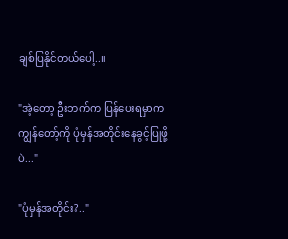ချစ်ပြနိုင်တယ်ပေါ့..။

"အဲ့တော့ ဦးဘက်က ပြန်ပေးရမှာက ကျွန်တော့်ကို ပုံမှန်အတိုင်းနေခွင့်ပြုဖို့ပဲ..."

"ပုံမှန်အတိုင်း?.."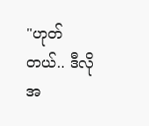"ဟုတ်တယ်.. ဒီလို အ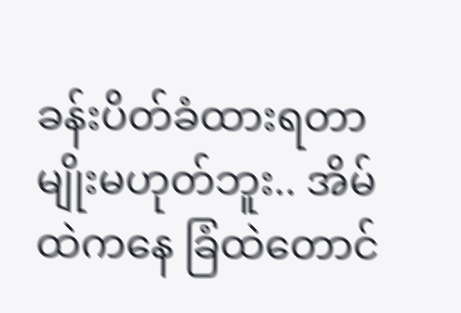ခန်းပိတ်ခံထားရတာမျိုးမဟုတ်ဘူး.. အိမ်ထဲကနေ ခြံထဲတောင်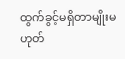ထွက်ခွင့်မရှိတာမျိုးမဟုတ်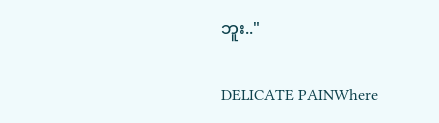ဘူး.."

DELICATE PAINWhere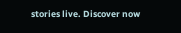stories live. Discover now